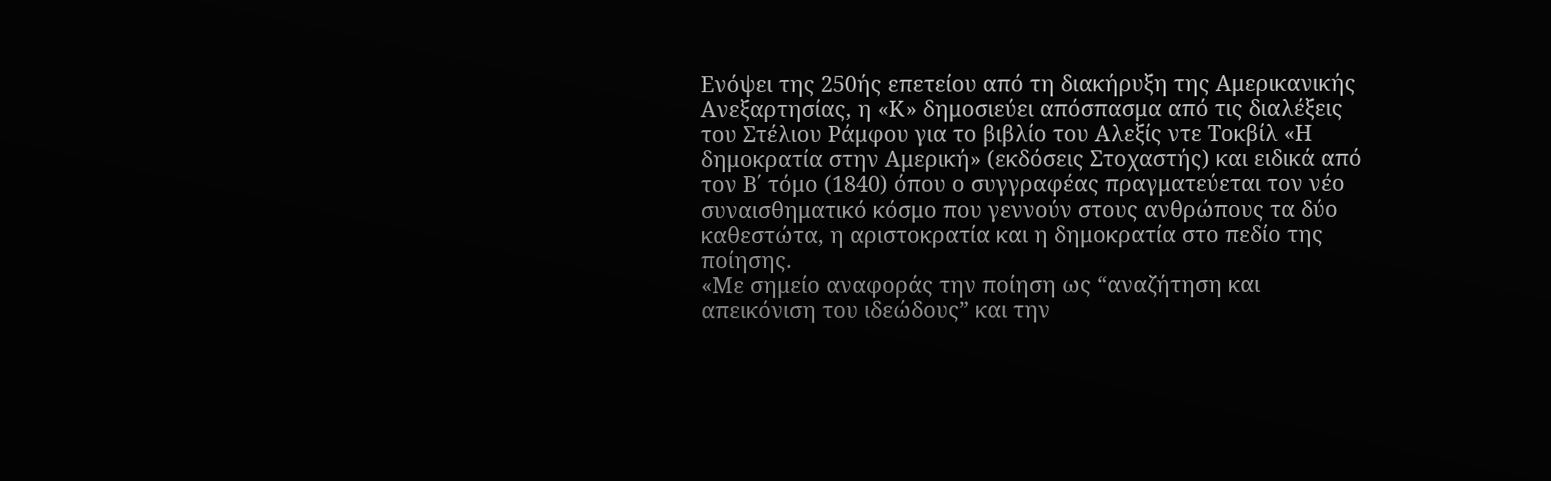Ενόψει της 250ής επετείου από τη διακήρυξη της Αμερικανικής Ανεξαρτησίας, η «Κ» δημοσιεύει απόσπασμα από τις διαλέξεις του Στέλιου Ράμφου για το βιβλίο του Αλεξίς ντε Τοκβίλ «Η δημοκρατία στην Αμερική» (εκδόσεις Στοχαστής) και ειδικά από τον Β΄ τόμο (1840) όπου ο συγγραφέας πραγματεύεται τον νέο συναισθηματικό κόσμο που γεννούν στους ανθρώπους τα δύο καθεστώτα, η αριστοκρατία και η δημοκρατία στο πεδίο της ποίησης.
«Με σημείο αναφοράς την ποίηση ως “αναζήτηση και απεικόνιση του ιδεώδους” και την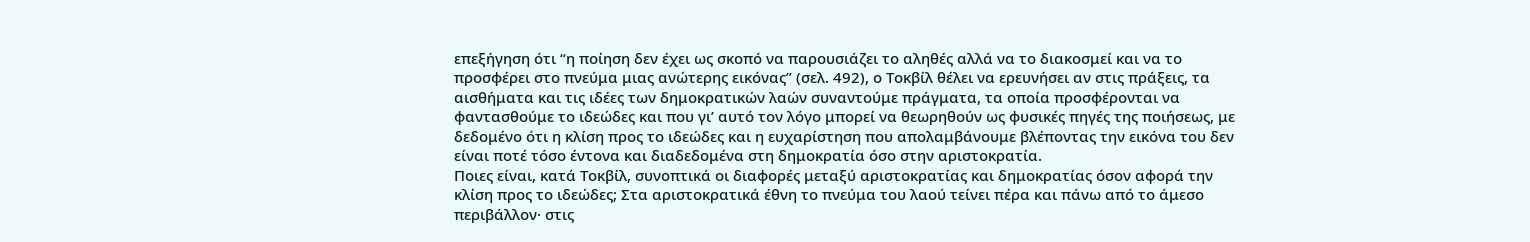επεξήγηση ότι “η ποίηση δεν έχει ως σκοπό να παρουσιάζει το αληθές αλλά να το διακοσμεί και να το προσφέρει στο πνεύμα μιας ανώτερης εικόνας” (σελ. 492), ο Τοκβίλ θέλει να ερευνήσει αν στις πράξεις, τα αισθήματα και τις ιδέες των δημοκρατικών λαών συναντούμε πράγματα, τα οποία προσφέρονται να φαντασθούμε το ιδεώδες και που γι’ αυτό τον λόγο μπορεί να θεωρηθούν ως φυσικές πηγές της ποιήσεως, με δεδομένο ότι η κλίση προς το ιδεώδες και η ευχαρίστηση που απολαμβάνουμε βλέποντας την εικόνα του δεν είναι ποτέ τόσο έντονα και διαδεδομένα στη δημοκρατία όσο στην αριστοκρατία.
Ποιες είναι, κατά Τοκβίλ, συνοπτικά οι διαφορές μεταξύ αριστοκρατίας και δημοκρατίας όσον αφορά την κλίση προς το ιδεώδες; Στα αριστοκρατικά έθνη το πνεύμα του λαού τείνει πέρα και πάνω από το άμεσο περιβάλλον· στις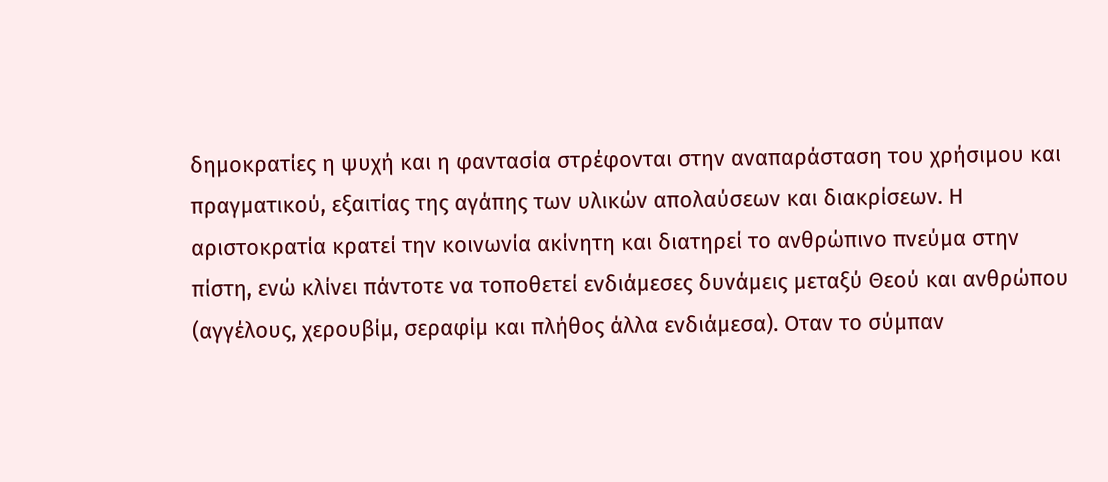δημοκρατίες η ψυχή και η φαντασία στρέφονται στην αναπαράσταση του χρήσιμου και πραγματικού, εξαιτίας της αγάπης των υλικών απολαύσεων και διακρίσεων. Η αριστοκρατία κρατεί την κοινωνία ακίνητη και διατηρεί το ανθρώπινο πνεύμα στην πίστη, ενώ κλίνει πάντοτε να τοποθετεί ενδιάμεσες δυνάμεις μεταξύ Θεού και ανθρώπου (αγγέλους, χερουβίμ, σεραφίμ και πλήθος άλλα ενδιάμεσα). Οταν το σύμπαν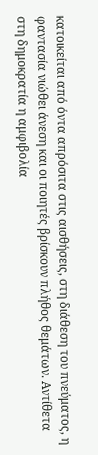κατοικείται από όντα απρόσιτα στις αισθήσεις, στη διάθεση του πνεύματος, η φαντασία νιώθει άνεση και οι ποιητές βρίσκουν πλήθος θεμάτων. Αντίθετα στη δημοκρατία η αμφιβολία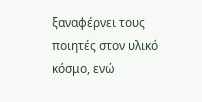ξαναφέρνει τους ποιητές στον υλικό κόσμο, ενώ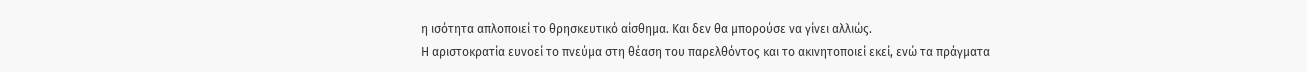η ισότητα απλοποιεί το θρησκευτικό αίσθημα. Και δεν θα μπορούσε να γίνει αλλιώς.
Η αριστοκρατία ευνοεί το πνεύμα στη θέαση του παρελθόντος και το ακινητοποιεί εκεί, ενώ τα πράγματα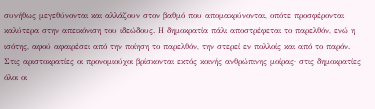συνήθως μεγεθύνονται και αλλάζουν στον βαθμό που απομακρύνονται, οπότε προσφέρονται καλύτερα στην απεικόνιση του ιδεώδους. Η δημοκρατία πάλι αποστρέφεται το παρελθόν, ενώ η ισότης, αφού αφαιρέσει από την ποίηση το παρελθόν, την στερεί εν πολλοίς και από το παρόν.
Στις αριστοκρατίες οι προνομιούχοι βρίσκονται εκτός κοινής ανθρώπινης μοίρας· στις δημοκρατίες όλοι οι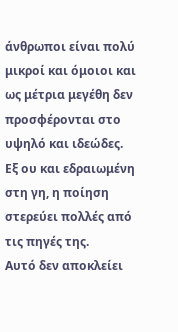άνθρωποι είναι πολύ μικροί και όμοιοι και ως μέτρια μεγέθη δεν προσφέρονται στο υψηλό και ιδεώδες. Εξ ου και εδραιωμένη στη γη, η ποίηση στερεύει πολλές από τις πηγές της.
Αυτό δεν αποκλείει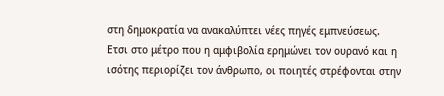στη δημοκρατία να ανακαλύπτει νέες πηγές εμπνεύσεως. Ετσι στο μέτρο που η αμφιβολία ερημώνει τον ουρανό και η ισότης περιορίζει τον άνθρωπο, οι ποιητές στρέφονται στην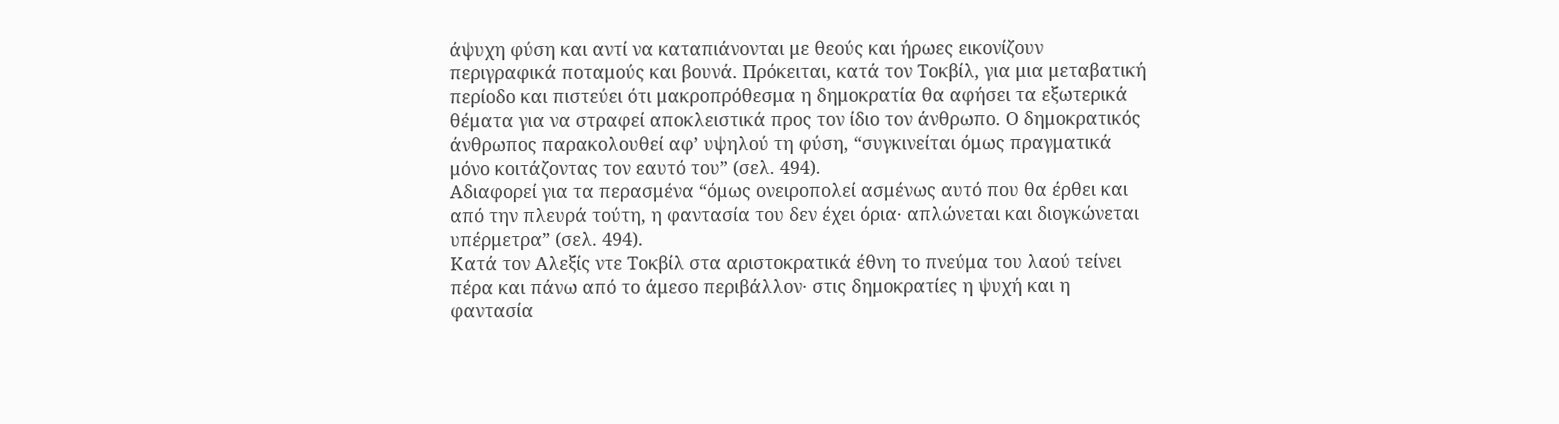άψυχη φύση και αντί να καταπιάνονται με θεούς και ήρωες εικονίζουν περιγραφικά ποταμούς και βουνά. Πρόκειται, κατά τον Τοκβίλ, για μια μεταβατική περίοδο και πιστεύει ότι μακροπρόθεσμα η δημοκρατία θα αφήσει τα εξωτερικά θέματα για να στραφεί αποκλειστικά προς τον ίδιο τον άνθρωπο. Ο δημοκρατικός άνθρωπος παρακολουθεί αφ’ υψηλού τη φύση, “συγκινείται όμως πραγματικά μόνο κοιτάζοντας τον εαυτό του” (σελ. 494).
Αδιαφορεί για τα περασμένα “όμως ονειροπολεί ασμένως αυτό που θα έρθει και από την πλευρά τούτη, η φαντασία του δεν έχει όρια· απλώνεται και διογκώνεται υπέρμετρα” (σελ. 494).
Κατά τον Αλεξίς ντε Τοκβίλ στα αριστοκρατικά έθνη το πνεύμα του λαού τείνει πέρα και πάνω από το άμεσο περιβάλλον· στις δημοκρατίες η ψυχή και η φαντασία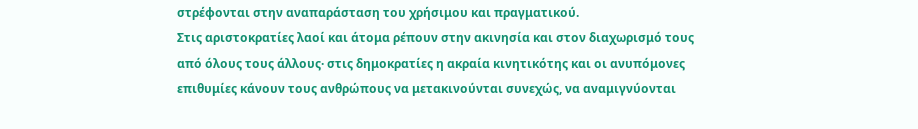στρέφονται στην αναπαράσταση του χρήσιμου και πραγματικού.
Στις αριστοκρατίες λαοί και άτομα ρέπουν στην ακινησία και στον διαχωρισμό τους από όλους τους άλλους· στις δημοκρατίες η ακραία κινητικότης και οι ανυπόμονες επιθυμίες κάνουν τους ανθρώπους να μετακινούνται συνεχώς, να αναμιγνύονται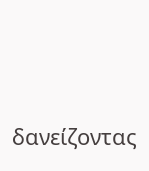δανείζοντας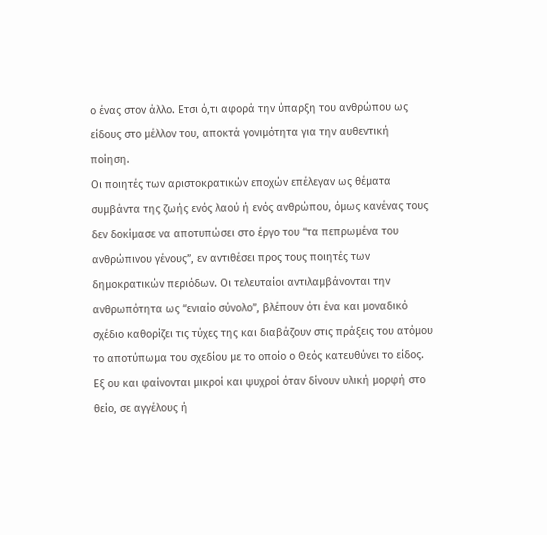ο ένας στον άλλο. Ετσι ό,τι αφορά την ύπαρξη του ανθρώπου ως είδους στο μέλλον του, αποκτά γονιμότητα για την αυθεντική ποίηση.
Οι ποιητές των αριστοκρατικών εποχών επέλεγαν ως θέματα συμβάντα της ζωής ενός λαού ή ενός ανθρώπου, όμως κανένας τους δεν δοκίμασε να αποτυπώσει στο έργο του “τα πεπρωμένα του ανθρώπινου γένους”, εν αντιθέσει προς τους ποιητές των δημοκρατικών περιόδων. Οι τελευταίοι αντιλαμβάνονται την ανθρωπότητα ως “ενιαίο σύνολο”, βλέπουν ότι ένα και μοναδικό σχέδιο καθορίζει τις τύχες της και διαβάζουν στις πράξεις του ατόμου το αποτύπωμα του σχεδίου με το οποίο ο Θεός κατευθύνει το είδος. Εξ ου και φαίνονται μικροί και ψυχροί όταν δίνουν υλική μορφή στο θείο, σε αγγέλους ή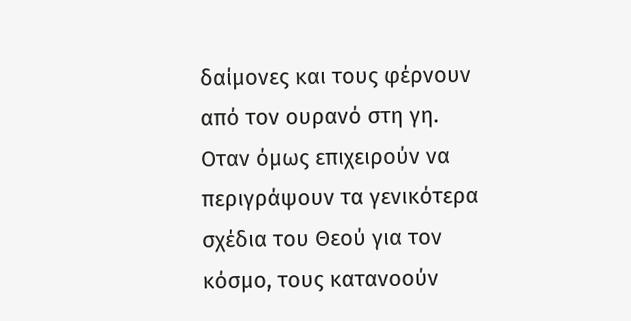δαίμονες και τους φέρνουν από τον ουρανό στη γη. Οταν όμως επιχειρούν να περιγράψουν τα γενικότερα σχέδια του Θεού για τον κόσμο, τους κατανοούν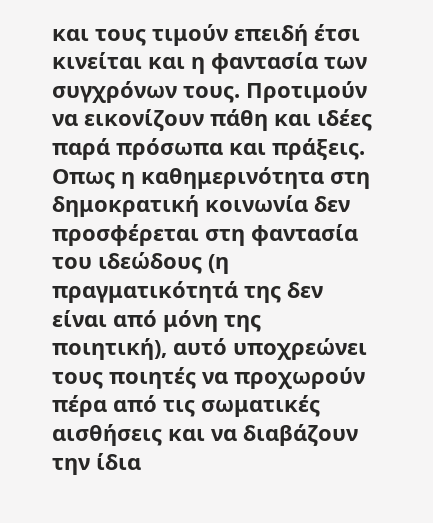και τους τιμούν επειδή έτσι κινείται και η φαντασία των συγχρόνων τους. Προτιμούν να εικονίζουν πάθη και ιδέες παρά πρόσωπα και πράξεις.
Οπως η καθημερινότητα στη δημοκρατική κοινωνία δεν προσφέρεται στη φαντασία του ιδεώδους (η πραγματικότητά της δεν είναι από μόνη της ποιητική), αυτό υποχρεώνει τους ποιητές να προχωρούν πέρα από τις σωματικές αισθήσεις και να διαβάζουν την ίδια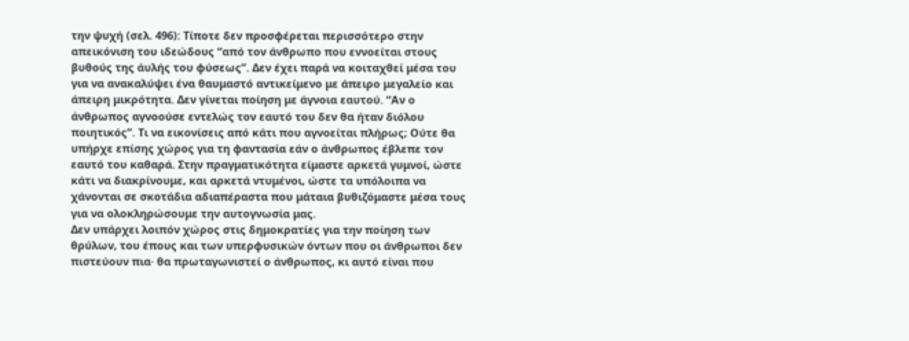την ψυχή (σελ. 496): Τίποτε δεν προσφέρεται περισσότερο στην απεικόνιση του ιδεώδους “από τον άνθρωπο που εννοείται στους βυθούς της άυλής του φύσεως”. Δεν έχει παρά να κοιταχθεί μέσα του για να ανακαλύψει ένα θαυμαστό αντικείμενο με άπειρο μεγαλείο και άπειρη μικρότητα. Δεν γίνεται ποίηση με άγνοια εαυτού. “Αν ο άνθρωπος αγνοούσε εντελώς τον εαυτό του δεν θα ήταν διόλου ποιητικός”. Τι να εικονίσεις από κάτι που αγνοείται πλήρως; Ούτε θα υπήρχε επίσης χώρος για τη φαντασία εάν ο άνθρωπος έβλεπε τον εαυτό του καθαρά. Στην πραγματικότητα είμαστε αρκετά γυμνοί, ώστε κάτι να διακρίνουμε, και αρκετά ντυμένοι, ώστε τα υπόλοιπα να χάνονται σε σκοτάδια αδιαπέραστα που μάταια βυθιζόμαστε μέσα τους για να ολοκληρώσουμε την αυτογνωσία μας.
Δεν υπάρχει λοιπόν χώρος στις δημοκρατίες για την ποίηση των θρύλων, του έπους και των υπερφυσικών όντων που οι άνθρωποι δεν πιστεύουν πια· θα πρωταγωνιστεί ο άνθρωπος, κι αυτό είναι που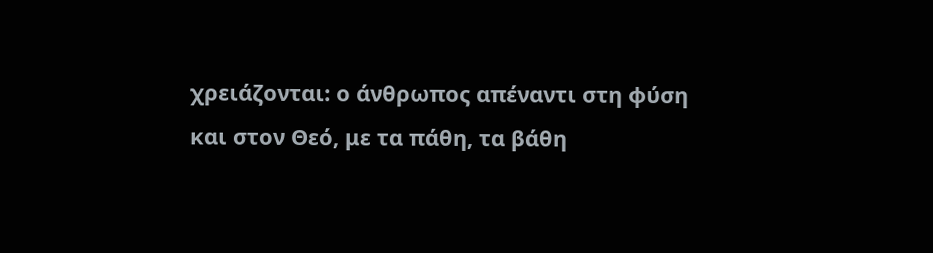χρειάζονται: ο άνθρωπος απέναντι στη φύση και στον Θεό, με τα πάθη, τα βάθη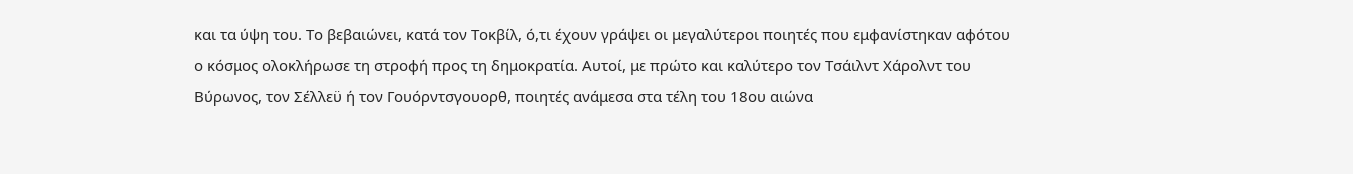και τα ύψη του. Το βεβαιώνει, κατά τον Τοκβίλ, ό,τι έχουν γράψει οι μεγαλύτεροι ποιητές που εμφανίστηκαν αφότου ο κόσμος ολοκλήρωσε τη στροφή προς τη δημοκρατία. Αυτοί, με πρώτο και καλύτερο τον Τσάιλντ Χάρολντ του Βύρωνος, τον Σέλλεϋ ή τον Γουόρντσγουορθ, ποιητές ανάμεσα στα τέλη του 18ου αιώνα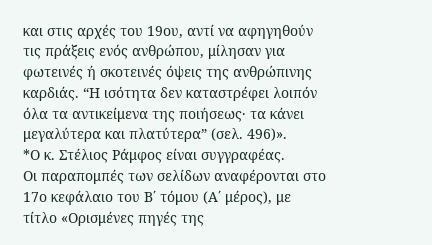και στις αρχές του 19ου, αντί να αφηγηθούν τις πράξεις ενός ανθρώπου, μίλησαν για φωτεινές ή σκοτεινές όψεις της ανθρώπινης καρδιάς. “Η ισότητα δεν καταστρέφει λοιπόν όλα τα αντικείμενα της ποιήσεως· τα κάνει μεγαλύτερα και πλατύτερα” (σελ. 496)».
*Ο κ. Στέλιος Ράμφος είναι συγγραφέας.
Οι παραπομπές των σελίδων αναφέρονται στο 17ο κεφάλαιο του Β΄ τόμου (Α΄ μέρος), με τίτλο «Ορισμένες πηγές της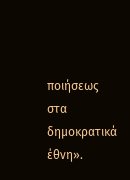ποιήσεως στα δημοκρατικά έθνη».